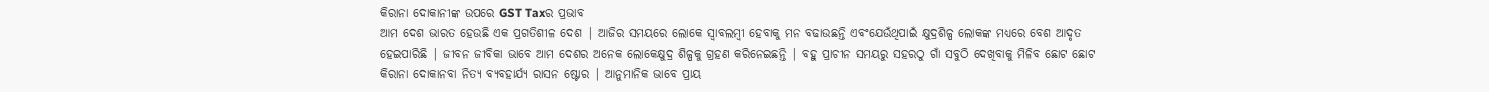କିରାନା ଦୋକାନୀଙ୍କ ଉପରେ GST Taxର ପ୍ରଭାବ
ଆମ ଦେଶ ଭାରତ ହେଉଛି ଏକ ପ୍ରଗତିଶୀଳ ଦେଶ | ଆଜିର ସମୟରେ ଲୋକେ ସ୍ୱାବଲମ୍ବୀ ହେବାକୁ ମନ ବଢାଉଛନ୍ତି ଏବଂଯେଉଁଥିପାଇଁ କ୍ଷୁଦ୍ରଶିଳ୍ପ ଲୋକଙ୍କ ମଧ୍ୟରେ ବେଶ ଆଦୃତ ହେଇପାରିଛି | ଜୀବନ ଜୀବିକା ଭାବେ ଆମ ଦେଶର ଅନେକ ଲୋକେକ୍ଷୁଦ୍ର ଶିଳ୍ପକୁ ଗ୍ରହଣ କରିନେଇଛନ୍ତି | ବହୁ ପ୍ରାଚୀନ ସମୟରୁ ସହରଠୁ ଗାଁ ସବୁଠି ଦେଖିବାକୁ ମିଳିବ ଛୋଟ ଛୋଟ କିରାନା ଦୋକାନବା ନିତ୍ୟ ବ୍ୟବହାର୍ଯ୍ୟ ରାସନ ଷ୍ଟୋର | ଆନୁମାନିକ ଭାବେ ପ୍ରାୟ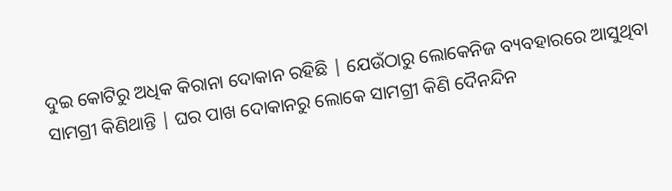ଦୁଇ କୋଟିରୁ ଅଧିକ କିରାନା ଦୋକାନ ରହିଛି | ଯେଉଁଠାରୁ ଲୋକେନିଜ ବ୍ୟବହାରରେ ଆସୁଥିବା ସାମଗ୍ରୀ କିଣିଥାନ୍ତି | ଘର ପାଖ ଦୋକାନରୁ ଲୋକେ ସାମଗ୍ରୀ କିଣି ଦୈନନ୍ଦିନ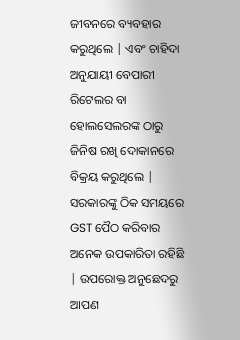ଜୀବନରେ ବ୍ୟବହାର
କରୁଥିଲେ | ଏବଂ ଚାହିଦା ଅନୁଯାୟୀ ବେପାରୀ ରିଟେଲର ବା ହୋଲସେଲରଙ୍କ ଠାରୁ ଜିନିଷ ରଖି ଦୋକାନରେ ବିକ୍ରୟ କରୁଥିଲେ |
ସରକାରଙ୍କୁ ଠିକ ସମୟରେ GST ପୈଠ କରିବାର ଅନେକ ଉପକାରିତା ରହିଛି | ଉପରୋକ୍ତ ଅନୁଛେଦରୁ ଆପଣ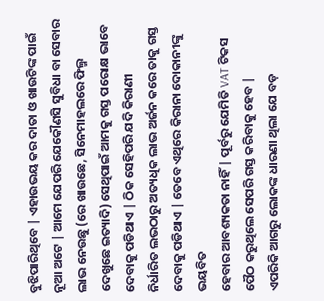ବୁଝିପାରିଥିବେ | ଏହାଉଭୟ କର ଦାତା ଓ ଖାଉଟିଙ୍କ ପାଇଁ ନୂଆ ଅଟେ | ଆମେ ଯେପରି ଯେକୌଣସି ସୁବିଧା ବା ସେବାର ଲାଭ ନେଉଛୁ (ରେ ଖାଉଛେ, ସିନେମାହଲରେ ଫିଲ୍ମ ଦେଖୁଛେ ଇତ୍ୟାଦି) ସେଥିପାଇଁ ଆମକୁ ଗସ୍ତ ପରୋକ୍ଷ ଭାବେ ଦେବାକୁ ପଡିଥାଏ | ଠିକ ସେହିପରି ଯଦି କିରାଣୀ
ନିର୍ଧାରିତ ଲଭଠାରୁ ଅତ୍ୟଧିକ ଲାଭ ଅର୍ଜନ କରେ ତାକୁ ଗସ୍ତ ଦେବାକୁ ପଡିଥାଏ | ତେବେ ଏଥିରେ କିରାନା ଦୋକାନୀଙ୍କୁ ଭୟବିତ
ହେବାର ଆବଶ୍ୟକତା ନାହିଁ | ପୂର୍ବରୁ ଯେମିତି VAT ଟିକସ ପୈଠ କରୁଥିଲେ ସେପରି ଗସ୍ତ କରିବାକୁ ହେବ |
ଏପରିକି ଆଗରୁ ଲୋକଙ୍କ ଧାରଣା ଥିଲା ଯେ ବଡ଼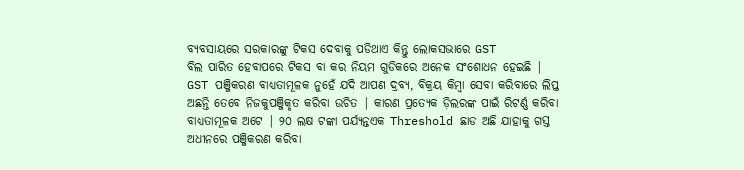ବ୍ୟବସାୟରେ ସରକାରଙ୍କୁ ଟିକସ ଦେବାକୁ ପଡିଥାଏ କିନ୍ତୁ ଲୋକସଭାରେ GST
ବିଲ ପାରିତ ହେବାପରେ ଟିକସ ବା କର ନିୟମ ଗୁଡିକରେ ଅନେକ ସଂଶୋଧନ ହେଇଛି |
GST ପଞ୍ଜିକରଣ ବାଧ୍ୟତାମୂଳକ ନୁହେଁ ଯଦି ଆପଣ ଦ୍ରବ୍ୟ, ବିକ୍ରୟ କିମ୍ବା ସେବା କରିବାରେ ଲିପ୍ତ ଅଛନ୍ତି ତେବେ ନିଜକୁପଞ୍ଜିକୃତ କରିବା ଉଚିତ | କାରଣ ପ୍ରତ୍ୟେକ ଡ଼ିଲରଙ୍କ ପାଇଁ ରିଟର୍ଣ୍ଣ କରିବା ବାଧ୍ୟତାମୂଳକ ଅଟେ | ୨୦ ଲକ୍ଷ ଟଙ୍କା ପର୍ଯ୍ୟନ୍ତଏକ Threshold ଛାଡ ଅଛି ଯାହାକୁ ଗସ୍ତ ଅଧୀନରେ ପଞ୍ଜିକରଣ କରିବା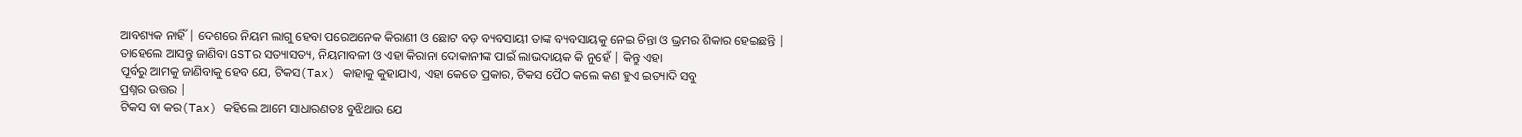ଆବଶ୍ୟକ ନାହିଁ | ଦେଶରେ ନିୟମ ଲାଗୁ ହେବା ପରେଅନେକ କିରାଣୀ ଓ ଛୋଟ ବଡ଼ ବ୍ୟବସାୟୀ ତାଙ୍କ ବ୍ୟବସାୟକୁ ନେଇ ଚିନ୍ତା ଓ ଭ୍ରମର ଶିକାର ହେଇଛନ୍ତି |
ତାହେଲେ ଆସନ୍ତୁ ଜାଣିବା GSTର ସତ୍ୟାସତ୍ୟ, ନିୟମାବଳୀ ଓ ଏହା କିରାନା ଦୋକାନୀଙ୍କ ପାଇଁ ଲାଭଦାୟକ କି ନୁହେଁ | କିନ୍ତୁ ଏହା
ପୂର୍ବରୁ ଆମକୁ ଜାଣିବାକୁ ହେବ ଯେ, ଟିକସ(Tax) କାହାକୁ କୁହାଯାଏ, ଏହା କେତେ ପ୍ରକାର, ଟିକସ ପୈଠ କଲେ କଣ ହୁଏ ଇତ୍ୟାଦି ସବୁ
ପ୍ରଶ୍ନର ଉତ୍ତର |
ଟିକସ ବା କର(Tax) କହିଲେ ଆମେ ସାଧାରଣତଃ ବୁଝିଥାଉ ଯେ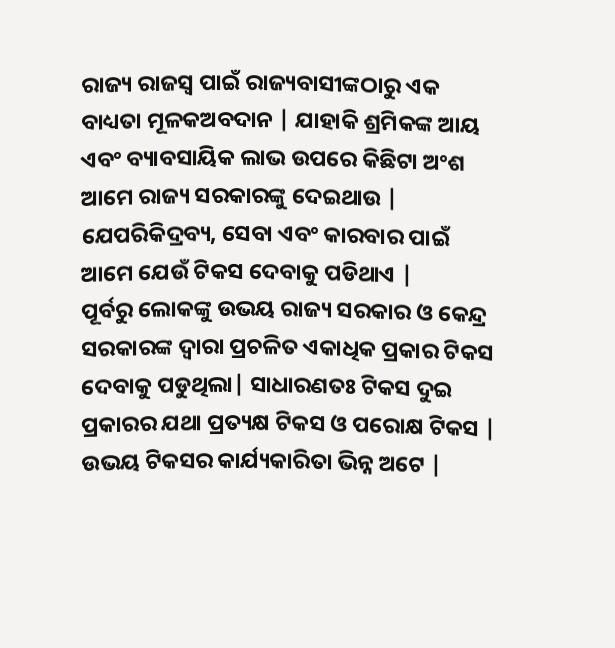ରାଜ୍ୟ ରାଜସ୍ବ ପାଇଁ ରାଜ୍ୟବାସୀଙ୍କଠାରୁ ଏକ ବାଧ୍ୟତା ମୂଳକଅବଦାନ | ଯାହାକି ଶ୍ରମିକଙ୍କ ଆୟ ଏବଂ ବ୍ୟାବସାୟିକ ଲାଭ ଉପରେ କିଛିଟା ଅଂଶ ଆମେ ରାଜ୍ୟ ସରକାରଙ୍କୁ ଦେଇଥାଉ | ଯେପରିକିଦ୍ରବ୍ୟ, ସେବା ଏବଂ କାରବାର ପାଇଁ ଆମେ ଯେଉଁ ଟିକସ ଦେବାକୁ ପଡିଥାଏ |
ପୂର୍ବରୁ ଲୋକଙ୍କୁ ଉଭୟ ରାଜ୍ୟ ସରକାର ଓ କେନ୍ଦ୍ର ସରକାରଙ୍କ ଦ୍ୱାରା ପ୍ରଚଳିତ ଏକାଧିକ ପ୍ରକାର ଟିକସ ଦେବାକୁ ପଡୁଥିଲା| ସାଧାରଣତଃ ଟିକସ ଦୁଇ ପ୍ରକାରର ଯଥା ପ୍ରତ୍ୟକ୍ଷ ଟିକସ ଓ ପରୋକ୍ଷ ଟିକସ | ଉଭୟ ଟିକସର କାର୍ଯ୍ୟକାରିତା ଭିନ୍ନ ଅଟେ |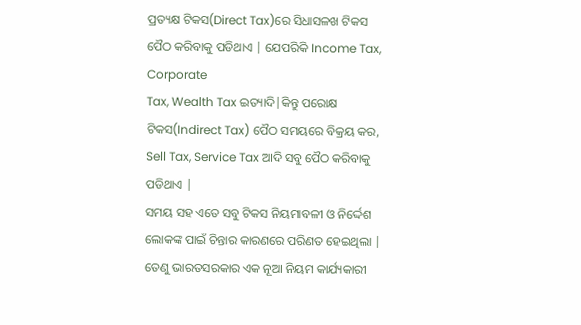ପ୍ରତ୍ୟକ୍ଷ ଟିକସ(Direct Tax)ରେ ସିଧାସଳଖ ଟିକସ ପୈଠ କରିବାକୁ ପଡିଥାଏ | ଯେପରିକି Income Tax, Corporate
Tax, Wealth Tax ଇତ୍ୟାଦି|କିନ୍ତୁ ପରୋକ୍ଷ ଟିକସ(Indirect Tax) ପୈଠ ସମୟରେ ବିକ୍ରୟ କର, Sell Tax, Service Tax ଆଦି ସବୁ ପୈଠ କରିବାକୁ
ପଡିଥାଏ |
ସମୟ ସହ ଏତେ ସବୁ ଟିକସ ନିୟମାବଳୀ ଓ ନିର୍ଦ୍ଦେଶ ଲୋକଙ୍କ ପାଇଁ ଚିନ୍ତାର କାରଣରେ ପରିଣତ ହେଇଥିଲା | ତେଣୁ ଭାରତସରକାର ଏକ ନୂଆ ନିୟମ କାର୍ଯ୍ୟକାରୀ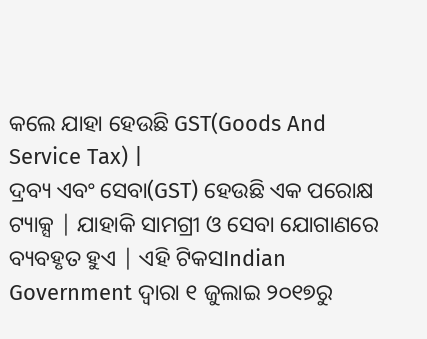କଲେ ଯାହା ହେଉଛି GST(Goods And Service Tax) |
ଦ୍ରବ୍ୟ ଏବଂ ସେବା(GST) ହେଉଛି ଏକ ପରୋକ୍ଷ ଟ୍ୟାକ୍ସ | ଯାହାକି ସାମଗ୍ରୀ ଓ ସେବା ଯୋଗାଣରେ ବ୍ୟବହୃତ ହୁଏ | ଏହି ଟିକସIndian Government ଦ୍ୱାରା ୧ ଜୁଲାଇ ୨୦୧୭ରୁ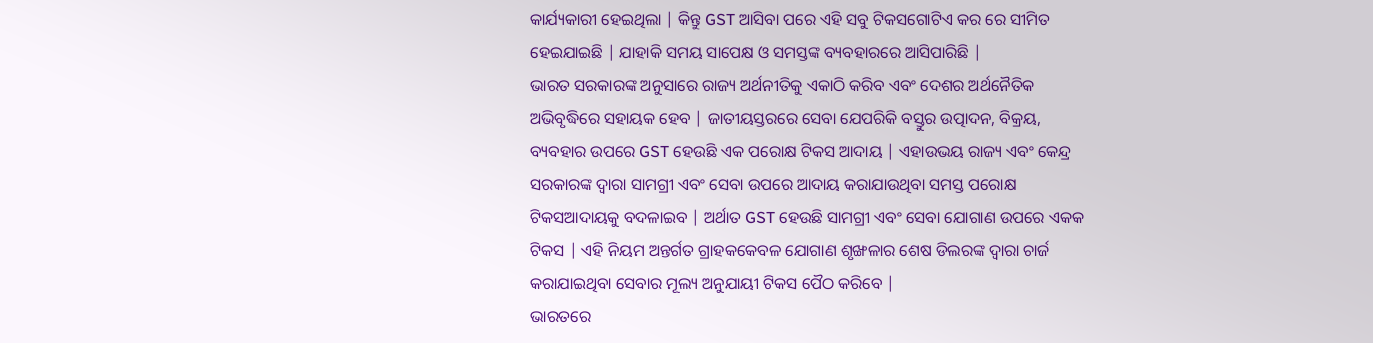କାର୍ଯ୍ୟକାରୀ ହେଇଥିଲା | କିନ୍ତୁ GST ଆସିବା ପରେ ଏହି ସବୁ ଟିକସଗୋଟିଏ କର ରେ ସୀମିତ ହେଇଯାଇଛି | ଯାହାକି ସମୟ ସାପେକ୍ଷ ଓ ସମସ୍ତଙ୍କ ବ୍ୟବହାରରେ ଆସିପାରିଛି |
ଭାରତ ସରକାରଙ୍କ ଅନୁସାରେ ରାଜ୍ୟ ଅର୍ଥନୀତିକୁ ଏକାଠି କରିବ ଏବଂ ଦେଶର ଅର୍ଥନୈତିକ ଅଭିବୃଦ୍ଧିରେ ସହାୟକ ହେବ | ଜାତୀୟସ୍ତରରେ ସେବା ଯେପରିକି ବସ୍ତୁର ଉତ୍ପାଦନ, ବିକ୍ରୟ, ବ୍ୟବହାର ଉପରେ GST ହେଉଛି ଏକ ପରୋକ୍ଷ ଟିକସ ଆଦାୟ | ଏହାଉଭୟ ରାଜ୍ୟ ଏବଂ କେନ୍ଦ୍ର ସରକାରଙ୍କ ଦ୍ୱାରା ସାମଗ୍ରୀ ଏବଂ ସେବା ଉପରେ ଆଦାୟ କରାଯାଉଥିବା ସମସ୍ତ ପରୋକ୍ଷ ଟିକସଆଦାୟକୁ ବଦଳାଇବ | ଅର୍ଥାତ GST ହେଉଛି ସାମଗ୍ରୀ ଏବଂ ସେବା ଯୋଗାଣ ଉପରେ ଏକକ ଟିକସ | ଏହି ନିୟମ ଅନ୍ତର୍ଗତ ଗ୍ରାହକକେବଳ ଯୋଗାଣ ଶୃଙ୍ଖଳାର ଶେଷ ଡିଲରଙ୍କ ଦ୍ୱାରା ଚାର୍ଜ କରାଯାଇଥିବା ସେବାର ମୂଲ୍ୟ ଅନୁଯାୟୀ ଟିକସ ପୈଠ କରିବେ |
ଭାରତରେ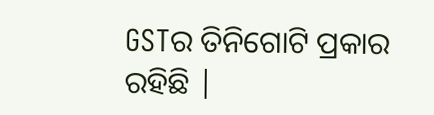GSTର ତିନିଗୋଟି ପ୍ରକାର ରହିଛି |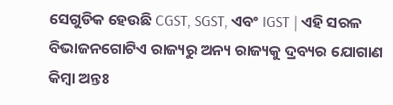ସେଗୁଡିକ ହେଉଛି CGST, SGST, ଏବଂ IGST | ଏହି ସରଳ ବିଭାଜନଗୋଟିଏ ରାଜ୍ୟରୁ ଅନ୍ୟ ରାଜ୍ୟକୁ ଦ୍ରବ୍ୟର ଯୋଗାଣ କିମ୍ବା ଅନ୍ତଃ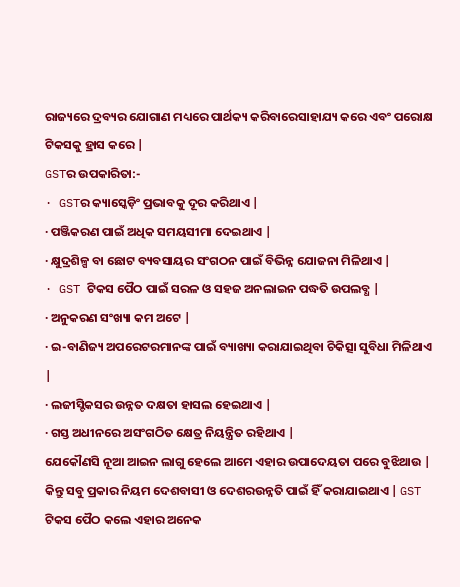ରାଜ୍ୟରେ ଦ୍ରବ୍ୟର ଯୋଗାଣ ମଧ୍ୟରେ ପାର୍ଥକ୍ୟ କରିବାରେସାହାଯ୍ୟ କରେ ଏବଂ ପରୋକ୍ଷ ଟିକସକୁ ହ୍ରାସ କରେ |
GSTର ଉପକାରିତା:-
· GSTର କ୍ୟାସ୍କେଡ଼ିଂ ପ୍ରଭାବକୁ ଦୂର କରିଥାଏ |
· ପଞ୍ଜିକରଣ ପାଇଁ ଅଧିକ ସମୟସୀମା ଦେଇଥାଏ |
· କ୍ଷୁଦ୍ରଶିଳ୍ପ ବା ଛୋଟ ବ୍ୟବସାୟର ସଂଗଠନ ପାଇଁ ବିଭିନ୍ନ ଯୋଜନା ମିଳିଥାଏ |
· GST ଟିକସ ପୈଠ ପାଇଁ ସରଳ ଓ ସହଜ ଅନଲାଇନ ପଦ୍ଧତି ଉପଲବ୍ଧ |
· ଅନୁକରଣ ସଂଖ୍ୟା କମ ଅଟେ |
· ଇ-ବାଣିଜ୍ୟ ଅପରେଟରମାନଙ୍କ ପାଇଁ ବ୍ୟାଖ୍ୟା କରାଯାଇଥିବା ଚିକିତ୍ସା ସୁବିଧା ମିଳିଥାଏ |
· ଲଜୀସ୍ଟିକସର ଉନ୍ନତ ଦକ୍ଷତା ହାସଲ ହେଇଥାଏ |
· ଗସ୍ତ ଅଧୀନରେ ଅସଂଗଠିତ କ୍ଷେତ୍ର ନିୟନ୍ତ୍ରିତ ରହିଥାଏ |
ଯେକୌଣସି ନୂଆ ଆଇନ ଲାଗୁ ହେଲେ ଆମେ ଏହାର ଉପାଦେୟତା ପରେ ବୁଝିଥାଉ | କିନ୍ତୁ ସବୁ ପ୍ରକାର ନିୟମ ଦେଶବାସୀ ଓ ଦେଶରଉନ୍ନତି ପାଇଁ ହିଁ କରାଯାଇଥାଏ | GST ଟିକସ ପୈଠ କଲେ ଏହାର ଅନେକ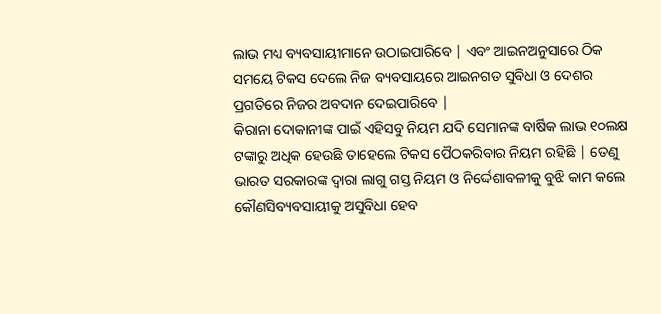ଲାଭ ମଧ୍ୟ ବ୍ୟବସାୟୀମାନେ ଉଠାଇପାରିବେ | ଏବଂ ଆଇନଅନୁସାରେ ଠିକ ସମୟେ ଟିକସ ଦେଲେ ନିଜ ବ୍ୟବସାୟରେ ଆଇନଗତ ସୁବିଧା ଓ ଦେଶର ପ୍ରଗତିରେ ନିଜର ଅବଦାନ ଦେଇପାରିବେ |
କିରାନା ଦୋକାନୀଙ୍କ ପାଇଁ ଏହିସବୁ ନିୟମ ଯଦି ସେମାନଙ୍କ ବାର୍ଷିକ ଲାଭ ୧୦ଲକ୍ଷ ଟଙ୍କାରୁ ଅଧିକ ହେଉଛି ତାହେଲେ ଟିକସ ପୈଠକରିବାର ନିୟମ ରହିଛି | ତେଣୁ ଭାରତ ସରକାରଙ୍କ ଦ୍ୱାରା ଲାଗୁ ଗସ୍ତ ନିୟମ ଓ ନିର୍ଦ୍ଦେଶାବଳୀକୁ ବୁଝି କାମ କଲେ କୌଣସିବ୍ୟବସାୟୀକୁ ଅସୁବିଧା ହେବ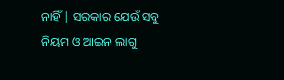ନାହିଁ | ସରକାର ଯେଉଁ ସବୁ ନିୟମ ଓ ଆଇନ ଲାଗୁ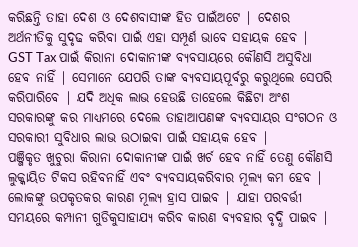କରିଛନ୍ତି ତାହା ଦେଶ ଓ ଦେଶବାସୀଙ୍କ ହିତ ପାଇଁଅଟେ | ଦେଶର ଅର୍ଥନୀତିକୁ ସୁଦୃଢ କରିବା ପାଇଁ ଏହା ସମ୍ପୂର୍ଣ ଭାବେ ସହାୟକ ହେବ |
GST Tax ପାଇଁ କିରାନା ଦୋକାନୀଙ୍କ ବ୍ୟବସାୟରେ କୌଣସି ଅସୁବିଧା ହେବ ନାହିଁ | ସେମାନେ ଯେପରି ତାଙ୍କ ବ୍ୟବସାୟପୂର୍ବରୁ କରୁଥିଲେ ସେପରି କରିପାରିବେ | ଯଦି ଅଧିକ ଲାଭ ହେଉଛି ତାହେଲେ କିଛିଟା ଅଂଶ ସରକାରଙ୍କୁ କର ମାଧ୍ୟମରେ ଦେଲେ ତାହାଆପଣଙ୍କ ବ୍ୟବସାୟର ସଂଗଠନ ଓ ସରକାରୀ ସୁବିଧାର ଲାଭ ଉଠାଇବା ପାଇଁ ସହାୟକ ହେବ |
ପଞ୍ଜିକୃତ ଖୁଚୁରା କିରାନା ଦୋକାନୀଙ୍କ ପାଇଁ ଖର୍ଚ ହେବ ନାହିଁ ତେଣୁ କୌଣସି ଲୁକ୍କାୟିତ ଟିକସ ରହିବନାହିଁ ଏବଂ ବ୍ୟବସାୟକରିବାର ମୂଲ୍ୟ କମ ହେବ | ଲୋକଙ୍କୁ ଉପକୃତକର କାରଣ ମୂଲ୍ୟ ହ୍ରାସ ପାଇବ | ଯାହା ପରବର୍ତ୍ତୀ ସମୟରେ କମ୍ପାନୀ ଗୁଡିକୁସାହାଯ୍ୟ କରିବ କାରଣ ବ୍ୟବହାର ବୃଦ୍ଧି ପାଇବ |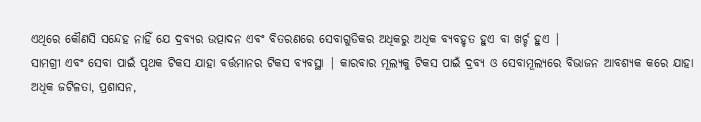ଏଥିରେ କୌଣସି ସନ୍ଦେହ ନାହିଁ ଯେ ଦ୍ରବ୍ୟର ଉତ୍ପାଦନ ଏବଂ ବିତରଣରେ ସେବାଗୁଡିକର ଅଧିକରୁ ଅଧିକ ବ୍ୟବହୃତ ହୁଏ ବା ଖର୍ଚ୍ଚ ହୁଏ |
ସାମଗ୍ରୀ ଏବଂ ସେବା ପାଇଁ ପୃଥକ ଟିକସ ଯାହା ବର୍ତ୍ତମାନର ଟିକସ ବ୍ୟବସ୍ଥା | କାରବାର ମୂଲ୍ୟକୁ ଟିକସ ପାଇଁ ଦ୍ରବ୍ୟ ଓ ସେବାମୂଲ୍ୟରେ ବିଭାଜନ ଆବଶ୍ୟକ କରେ ଯାହା ଅଧିକ ଜଟିଳତା, ପ୍ରଶାସନ,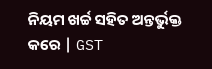ନିୟମ ଖର୍ଚ୍ଚ ସହିତ ଅନ୍ତର୍ଭୁକ୍ତ କରେ | GST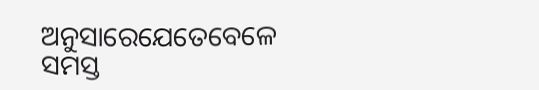ଅନୁସାରେଯେତେବେଳେ ସମସ୍ତ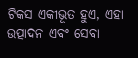ଟିକସ ଏକୀଭୂତ ହୁଏ, ଏହା ଉତ୍ପାଦନ ଏବଂ ସେବା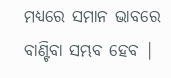ମଧ୍ୟରେ ସମାନ ଭାବରେ ବାଣ୍ଟିବା ସମ୍ଭବ ହେବ |